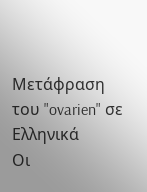Μετάφραση του "ovarien" σε Ελληνικά
Οι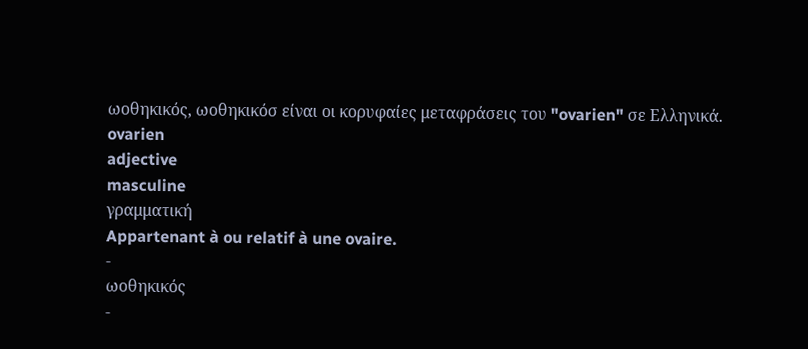ωοθηκικός, ωοθηκικόσ είναι οι κορυφαίες μεταφράσεις του "ovarien" σε Ελληνικά.
ovarien
adjective
masculine
γραμματική
Appartenant à ou relatif à une ovaire.
-
ωοθηκικός
-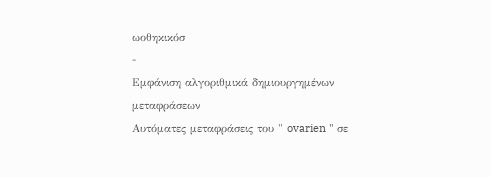ωοθηκικόσ
-
Εμφάνιση αλγοριθμικά δημιουργημένων μεταφράσεων
Αυτόματες μεταφράσεις του " ovarien " σε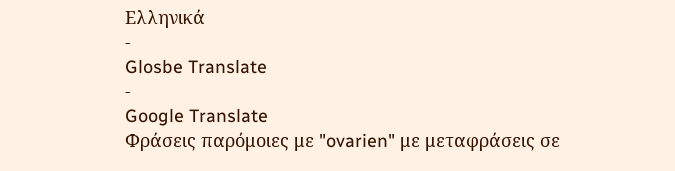Ελληνικά
-
Glosbe Translate
-
Google Translate
Φράσεις παρόμοιες με "ovarien" με μεταφράσεις σε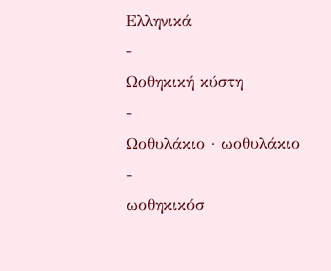Ελληνικά
-
Ωοθηκική κύστη
-
Ωοθυλάκιο · ωοθυλάκιο
-
ωοθηκικόσ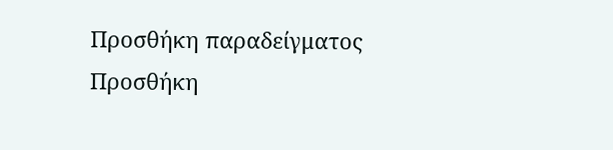Προσθήκη παραδείγματος
Προσθήκη